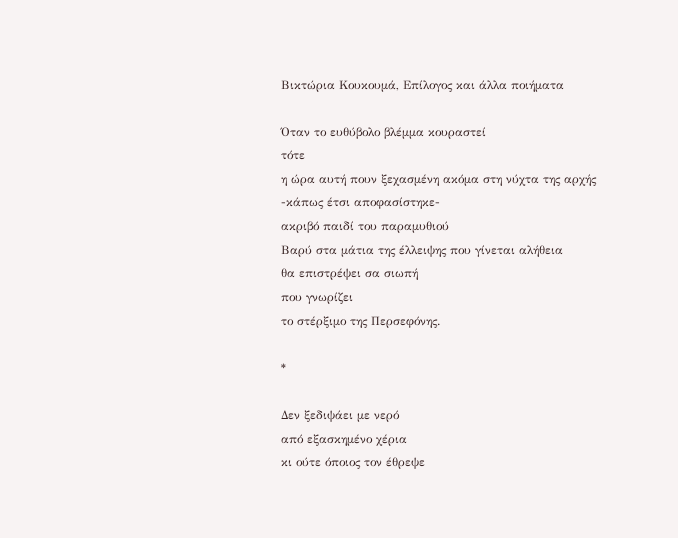Βικτώρια Κουκουμά, Επίλογος και άλλα ποιήματα

Όταν το ευθύβολο βλέμμα κουραστεί
τότε
η ώρα αυτή πουν ξεχασμένη ακόμα στη νύχτα της αρχής
-κάπως έτσι αποφασίστηκε-
ακριβό παιδί του παραμυθιού
Βαρύ στα μάτια της έλλειψης που γίνεται αλήθεια
θα επιστρέψει σα σιωπή
που γνωρίζει
το στέρξιμο της Περσεφόνης.

*

Δεν ξεδιψάει με νερό
από εξασκημένο χέρια
κι ούτε όποιος τον έθρεψε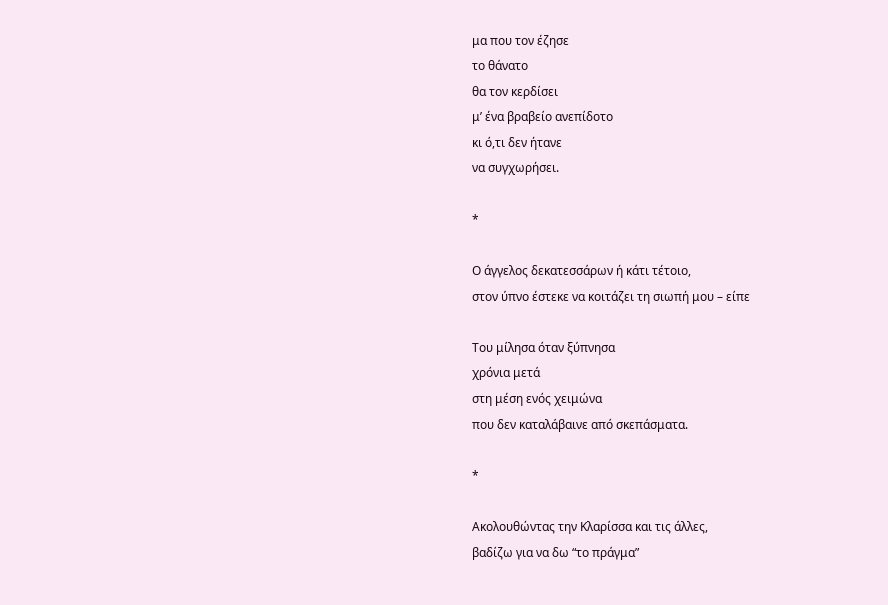μα που τον έζησε
το θάνατο
θα τον κερδίσει
μ’ ένα βραβείο ανεπίδοτο
κι ό,τι δεν ήτανε
να συγχωρήσει.

*

Ο άγγελος δεκατεσσάρων ή κάτι τέτοιο,
στον ύπνο έστεκε να κοιτάζει τη σιωπή μου – είπε

Του μίλησα όταν ξύπνησα
χρόνια μετά
στη μέση ενός χειμώνα
που δεν καταλάβαινε από σκεπάσματα.

*

Ακολουθώντας την Κλαρίσσα και τις άλλες,
βαδίζω για να δω “το πράγμα”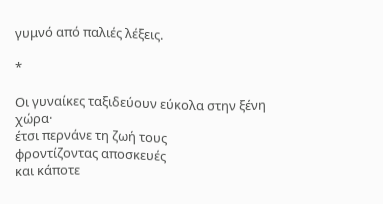γυμνό από παλιές λέξεις.

*

Οι γυναίκες ταξιδεύουν εύκολα στην ξένη χώρα·
έτσι περνάνε τη ζωή τους
φροντίζοντας αποσκευές
και κάποτε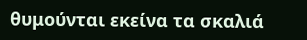θυμούνται εκείνα τα σκαλιά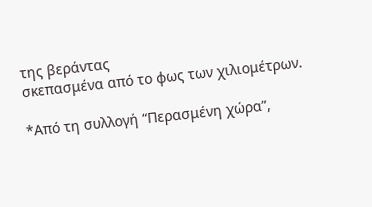της βεράντας
σκεπασμένα από το φως των χιλιομέτρων.

*Από τη συλλογή “Περασμένη χώρα”,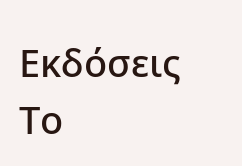Εκδόσεις Το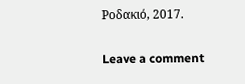Ροδακιό, 2017.

Leave a comment